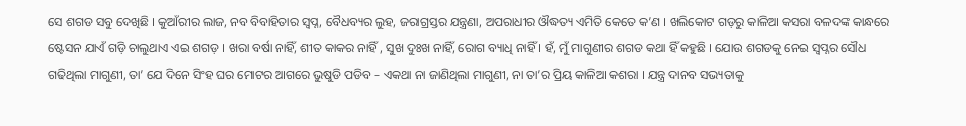ସେ ଶଗଡ ସବୁ ଦେଖିଛି । କୁଆଁରୀର ଲାଜ, ନବ ବିବାହିତାର ସ୍ଵପ୍ନ, ବୈଧବ୍ୟର ଲୁହ, ଜରାଗ୍ରସ୍ତର ଯନ୍ତ୍ରଣା, ଅପରାଧୀର ଔଦ୍ଧତ୍ୟ ଏମିତି କେତେ କ’ଣ । ଖଲିକୋଟ ଗଡ଼ରୁ କାଳିଆ କସରା ବଳଦଙ୍କ କାନ୍ଧରେ ଷ୍ଟେସନ ଯାଏଁ ଗଡ଼ି ଚାଲୁଥାଏ ଏଇ ଶଗଡ଼ । ଖରା ବର୍ଷା ନାହିଁ, ଶୀତ କାକର ନାହିଁ , ସୁଖ ଦୁଃଖ ନାହିଁ, ରୋଗ ବ୍ୟାଧି ନାହିଁ । ହଁ, ମୁଁ ମାଗୁଣୀର ଶଗଡ କଥା ହିଁ କହୁଛି । ଯୋଉ ଶଗଡକୁ ନେଇ ସ୍ଵପ୍ନର ସୌଧ ଗଢିଥିଲା ମାଗୁଣୀ, ତା’ ଯେ ଦିନେ ସିଂହ ଘର ମୋଟର ଆଗରେ ଭୁଷୁଡି ପଡିବ – ଏକଥା ନା ଜାଣିଥିଲା ମାଗୁଣୀ, ନା ତା’ର ପ୍ରିୟ କାଳିଆ କଶରା । ଯନ୍ତ୍ର ଦାନବ ସଭ୍ୟତାକୁ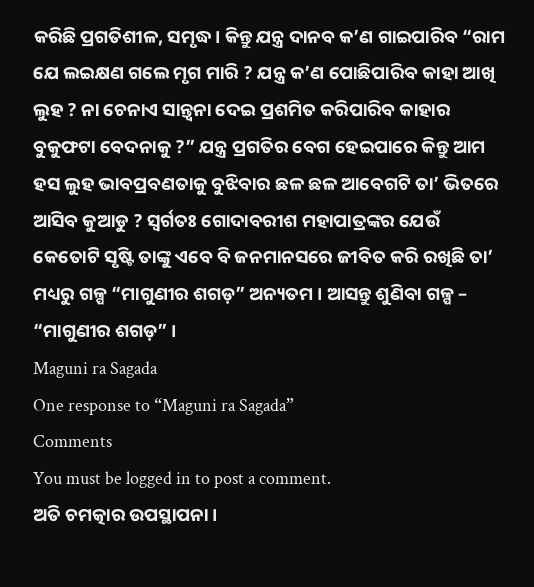କରିଛି ପ୍ରଗତିଶୀଳ, ସମୃଦ୍ଧ । କିନ୍ତୁ ଯନ୍ତ୍ର ଦାନବ କ’ଣ ଗାଇପାରିବ “ରାମ ଯେ ଲଇକ୍ଷଣ ଗଲେ ମୃଗ ମାରି ? ଯନ୍ତ୍ର କ’ଣ ପୋଛିପାରିବ କାହା ଆଖି ଲୁହ ? ନା ଚେନାଏ ସାନ୍ତ୍ଵନା ଦେଇ ପ୍ରଶମିତ କରିପାରିବ କାହାର ବୁକୁଫଟା ବେଦନାକୁ ?” ଯନ୍ତ୍ର ପ୍ରଗତିର ବେଗ ହେଇପାରେ କିନ୍ତୁ ଆମ ହସ ଲୁହ ଭାବପ୍ରବଣତାକୁ ବୁଝିବାର ଛଳ ଛଳ ଆବେଗଟି ତା’ ଭିତରେ ଆସିବ କୁଆଡୁ ? ସ୍ଵର୍ଗତଃ ଗୋଦାବରୀଶ ମହାପାତ୍ରଙ୍କର ଯେଉଁ କେତୋଟି ସୃଷ୍ଟି ତାଙ୍କୁ ଏବେ ବି ଜନମାନସରେ ଜୀବିତ କରି ରଖିଛି ତା’ ମଧ୍ୟରୁ ଗଳ୍ପ “ମାଗୁଣୀର ଶଗଡ଼” ଅନ୍ୟତମ । ଆସନ୍ତୁ ଶୁଣିବା ଗଳ୍ପ – “ମାଗୁଣୀର ଶଗଡ଼” ।
Maguni ra Sagada
One response to “Maguni ra Sagada”
Comments
You must be logged in to post a comment.
ଅତି ଚମତ୍କାର ଉପସ୍ଥାପନା।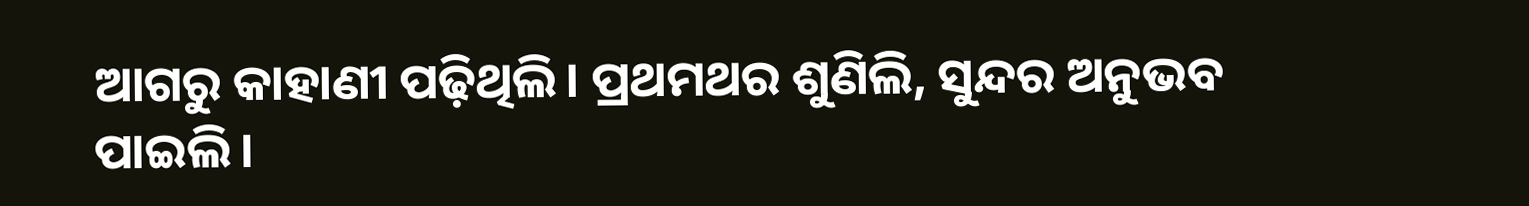ଆଗରୁ କାହାଣୀ ପଢ଼ିଥିଲି। ପ୍ରଥମଥର ଶୁଣିଲି, ସୁନ୍ଦର ଅନୁଭବ ପାଇଲି।